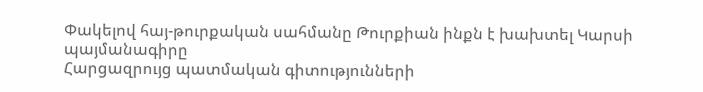Փակելով հայ-թուրքական սահմանը Թուրքիան ինքն է խախտել Կարսի պայմանագիրը
Հարցազրույց պատմական գիտությունների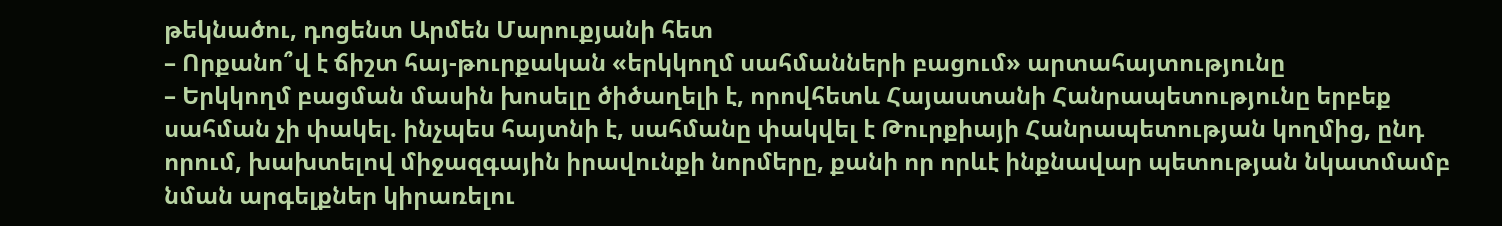թեկնածու, դոցենտ Արմեն Մարուքյանի հետ
– Որքանո՞վ է ճիշտ հայ-թուրքական «երկկողմ սահմանների բացում» արտահայտությունը
– Երկկողմ բացման մասին խոսելը ծիծաղելի է, որովհետև Հայաստանի Հանրապետությունը երբեք սահման չի փակել. ինչպես հայտնի է, սահմանը փակվել է Թուրքիայի Հանրապետության կողմից, ընդ որում, խախտելով միջազգային իրավունքի նորմերը, քանի որ որևէ ինքնավար պետության նկատմամբ նման արգելքներ կիրառելու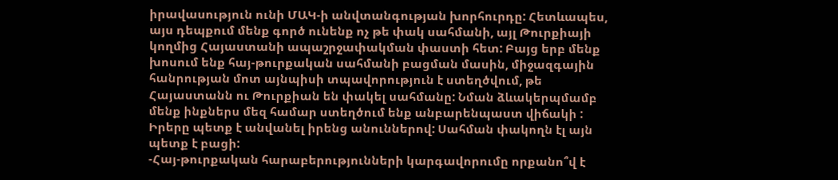իրավասություն ունի ՄԱԿ-ի անվտանգության խորհուրդը: Հետևապես, այս դեպքում մենք գործ ունենք ոչ թե փակ սահմանի, այլ Թուրքիայի կողմից Հայաստանի ապաշրջափակման փաստի հետ: Բայց երբ մենք խոսում ենք հայ-թուրքական սահմանի բացման մասին, միջազգային հանրության մոտ այնպիսի տպավորություն է ստեղծվում, թե Հայաստանն ու Թուրքիան են փակել սահմանը: Նման ձևակերպմամբ մենք ինքներս մեզ համար ստեղծում ենք անբարենպաստ վիճակի : Իրերը պետք է անվանել իրենց անուններով: Սահման փակողն էլ այն պետք է բացի:
-Հայ-թուրքական հարաբերությունների կարգավորումը որքանո՞վ է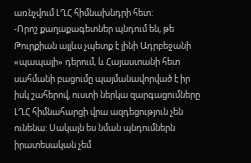առնչվում ԼՂՀ հիմնախնդրի հետ:
-Որոշ քաղաքագետներ պնդում են, թե Թուրքիան այլևս չպետք է լինի Ադրբեջանի «պապայի» դերում, և Հայաստանի հետ սահմանի բացումը պայմանավորված է իր իսկ շահերով, ուստի ներկա զարգացումները ԼՂՀ հիմնահարցի վրա ազդեցություն չեն ունենա: Սակայն ես նման պնդումներն իրատեսական չեմ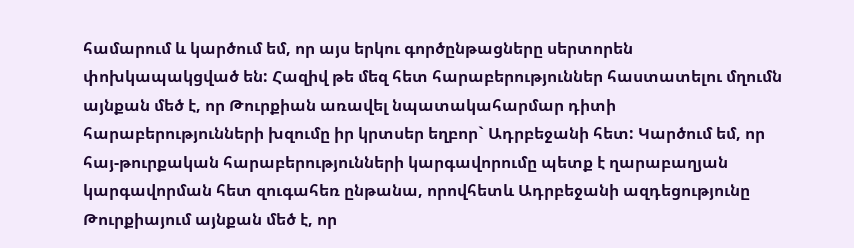համարում և կարծում եմ, որ այս երկու գործընթացները սերտորեն փոխկապակցված են: Հազիվ թե մեզ հետ հարաբերություններ հաստատելու մղումն այնքան մեծ է, որ Թուրքիան առավել նպատակահարմար դիտի հարաբերությունների խզումը իր կրտսեր եղբոր` Ադրբեջանի հետ: Կարծում եմ, որ հայ-թուրքական հարաբերությունների կարգավորումը պետք է ղարաբաղյան կարգավորման հետ զուգահեռ ընթանա, որովհետև Ադրբեջանի ազդեցությունը Թուրքիայում այնքան մեծ է, որ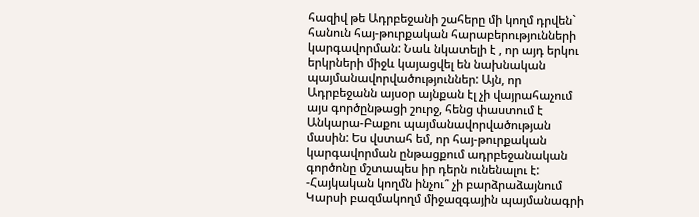հազիվ թե Ադրբեջանի շահերը մի կողմ դրվեն` հանուն հայ-թուրքական հարաբերությունների կարգավորման: Նաև նկատելի է , որ այդ երկու երկրների միջև կայացվել են նախնական պայմանավորվածություններ: Այն, որ Ադրբեջանն այսօր այնքան էլ չի վայրահաչում այս գործընթացի շուրջ, հենց փաստում է Անկարա-Բաքու պայմանավորվածության մասին: Ես վստահ եմ, որ հայ-թուրքական կարգավորման ընթացքում ադրբեջանական գործոնը մշտապես իր դերն ունենալու է:
-Հայկական կողմն ինչու՞ չի բարձրաձայնում Կարսի բազմակողմ միջազգային պայմանագրի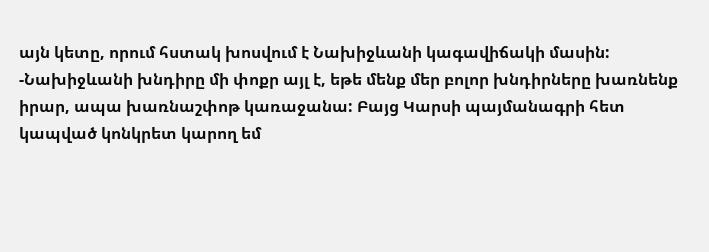այն կետը, որում հստակ խոսվում է Նախիջևանի կագավիճակի մասին:
-Նախիջևանի խնդիրը մի փոքր այլ է, եթե մենք մեր բոլոր խնդիրները խառնենք իրար, ապա խառնաշփոթ կառաջանա: Բայց Կարսի պայմանագրի հետ կապված կոնկրետ կարող եմ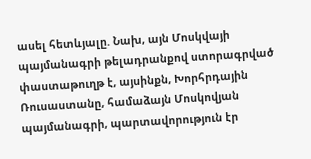ասել հետևյալը. Նախ, այն Մոսկվայի պայմանագրի թելադրանքով ստորագրված փաստաթուղթ է, այսինքն, Խորհրդային Ռուսաստանը, համաձայն Մոսկովյան պայմանագրի, պարտավորություն էր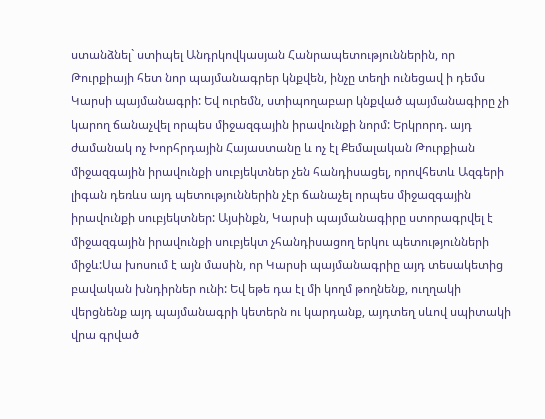ստանձնել` ստիպել Անդրկովկասյան Հանրապետություններին, որ Թուրքիայի հետ նոր պայմանագրեր կնքվեն, ինչը տեղի ունեցավ ի դեմս Կարսի պայմանագրի: Եվ ուրեմն, ստիպողաբար կնքված պայմանագիրը չի կարող ճանաչվել որպես միջազգային իրավունքի նորմ: Երկրորդ. այդ ժամանակ ոչ Խորհրդային Հայաստանը և ոչ էլ Քեմալական Թուրքիան միջազգային իրավունքի սուբյեկտներ չեն հանդիսացել, որովհետև Ազգերի լիգան դեռևս այդ պետություններին չէր ճանաչել որպես միջազգային իրավունքի սուբյեկտներ: Այսինքն, Կարսի պայմանագիրը ստորագրվել է միջազգային իրավունքի սուբյեկտ չհանդիսացող երկու պետությունների միջև:Սա խոսում է այն մասին, որ Կարսի պայմանագրիը այդ տեսակետից բավական խնդիրներ ունի: Եվ եթե դա էլ մի կողմ թողնենք, ուղղակի վերցնենք այդ պայմանագրի կետերն ու կարդանք, այդտեղ սևով սպիտակի վրա գրված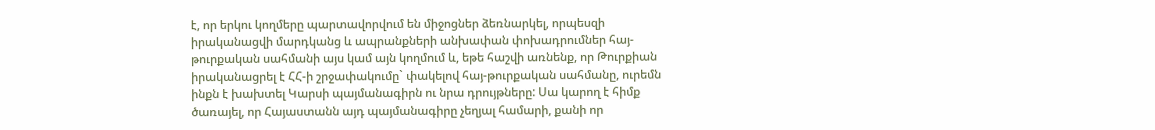է, որ երկու կողմերը պարտավորվում են միջոցներ ձեռնարկել, որպեսզի իրականացվի մարդկանց և ապրանքների անխափան փոխադրումներ հայ-թուրքական սահմանի այս կամ այն կողմում և, եթե հաշվի առնենք, որ Թուրքիան իրականացրել է ՀՀ-ի շրջափակումը` փակելով հայ-թուրքական սահմանը, ուրեմն ինքն է խախտել Կարսի պայմանագիրն ու նրա դրույթները: Սա կարող է հիմք ծառայել, որ Հայաստանն այդ պայմանագիրը չեղյալ համարի, քանի որ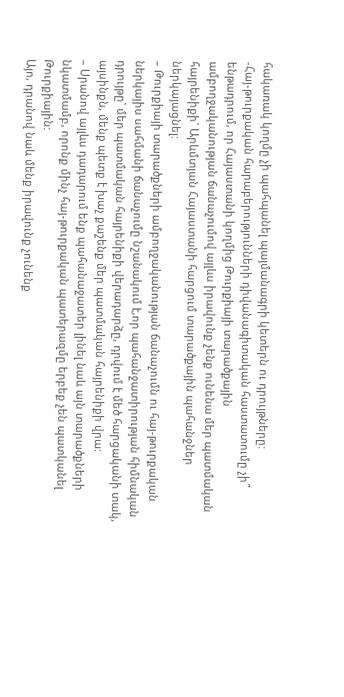հակառակ կողմը չի պահպանել պայմանագրի կետերն ու դրույթները:
-Հայ-թուրքական հարաբերությունների դիվանագիտական հաստատումը չի՞ ենթադրում, որ Հայաստանի կողմից Թուրքիայի տարածքային ամբողջականության ճանաչումով այլևս իրավունք չենք ունենա մեր պատմական հայրենիքի` Արևմտյան Հայաստանի հարցում տարածքային պահանջներ ներկայացնել:
– Թուրքիայի տարածքների ամբողջականության ճանաչումն ու հայ-թուրքական ներկայիս սահմանի ճանաչումը նշանակում է,որ պահանջատիրության հիմնական դրույթը` մեր պատմական հայրենիքի վերադարձը, դրվում է մեծ հարցականի տակ, այսինքն, մենք պետք է խաչ քաշենք մեր պատմական հայրենիքի վրա:
– Սրանով այլևս դադարում ենք պահանաջատեր լինել նաև այն տարածքների նկատմամբ, որոնք մինչ հայ-թուրքական պատերազմը երբեք չեն պատկանել Թուրքիային:
Այո, դրանով նաև մենք իրավունք չունենք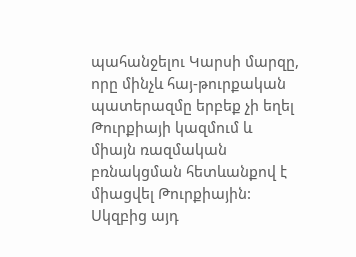պահանջելու Կարսի մարզը, որը մինչև հայ-թուրքական պատերազմը երբեք չի եղել Թուրքիայի կազմում և միայն ռազմական բռնակցման հետևանքով է միացվել Թուրքիային: Սկզբից այդ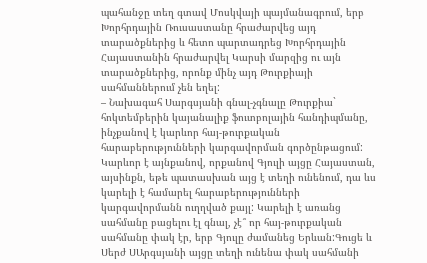պահանջը տեղ գտավ Մոսկվայի պայմանագրում, երբ Խորհրդային Ռուսաստանը հրաժարվեց այդ տարածքներից և հետո պարտադրեց Խորհրդային Հայաստանին հրաժարվել Կարսի մարզից ու այն տարածքներից, որոնք մինչ այդ Թուրքիայի սահմաններում չեն եղել:
– Նախագահ Սարգսյանի գնալ-չգնալը Թուրքիա` հոկտեմբերին կայանալիք ֆուտբոլային հանդիպմանը, ինչքանով է կարևոր հայ-թուրքական հարաբերությունների կարգավորման գործընթացում:
Կարևոր է այնքանով, որքանով Գյուլի այցը Հայաստան, այսինքն, եթե պատասխան այց է տեղի ունենում, դա ևս կարելի է համարել հարաբերությունների կարգավորմանն ուղղված քայլ: Կարելի է առանց սահմանը բացելու էլ գնալ, չէ՞ որ հայ-թուրքական սահմանը փակ էր, երբ Գյուլը ժամանեց Երևան:Գուցե և Սերժ ՍԱրգսյանի այցը տեղի ունենա փակ սահմանի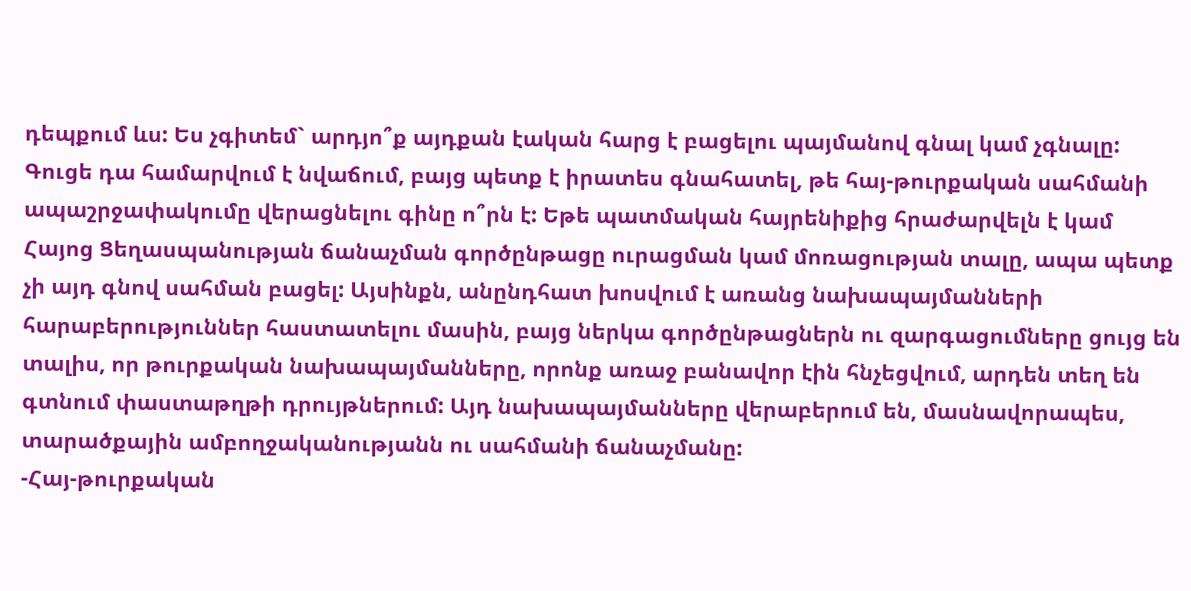դեպքում ևս: Ես չգիտեմ` արդյո՞ք այդքան էական հարց է բացելու պայմանով գնալ կամ չգնալը: Գուցե դա համարվում է նվաճում, բայց պետք է իրատես գնահատել, թե հայ-թուրքական սահմանի ապաշրջափակումը վերացնելու գինը ո՞րն է: Եթե պատմական հայրենիքից հրաժարվելն է կամ Հայոց Ցեղասպանության ճանաչման գործընթացը ուրացման կամ մոռացության տալը, ապա պետք չի այդ գնով սահման բացել: Այսինքն, անընդհատ խոսվում է առանց նախապայմանների հարաբերություններ հաստատելու մասին, բայց ներկա գործընթացներն ու զարգացումները ցույց են տալիս, որ թուրքական նախապայմանները, որոնք առաջ բանավոր էին հնչեցվում, արդեն տեղ են գտնում փաստաթղթի դրույթներում: Այդ նախապայմանները վերաբերում են, մասնավորապես, տարածքային ամբողջականությանն ու սահմանի ճանաչմանը:
-Հայ-թուրքական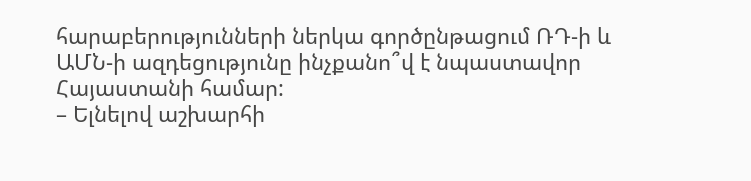հարաբերությունների ներկա գործընթացում ՌԴ-ի և ԱՄՆ-ի ազդեցությունը ինչքանո՞վ է նպաստավոր Հայաստանի համար:
– Ելնելով աշխարհի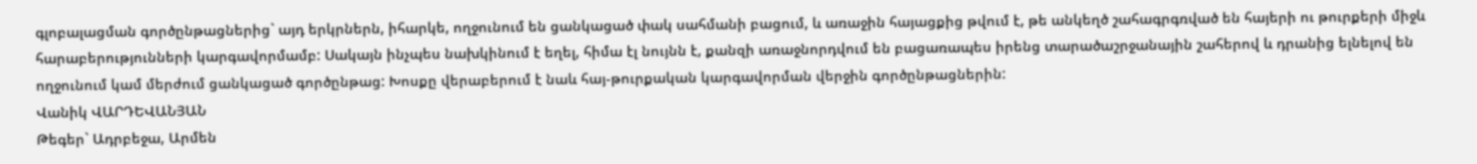գլոբալացման գործընթացներից` այդ երկրներն, իհարկե, ողջունում են ցանկացած փակ սահմանի բացում, և առաջին հայացքից թվում է, թե անկեղծ շահագրգռված են հայերի ու թուրքերի միջև հարաբերությունների կարգավորմամբ: Սակայն ինչպես նախկինում է եղել, հիմա էլ նույնն է, քանզի առաջնորդվում են բացառապես իրենց տարածաշրջանային շահերով և դրանից ելնելով են ողջունում կամ մերժում ցանկացած գործընթաց: Խոսքը վերաբերում է նաև հայ-թուրքական կարգավորման վերջին գործընթացներին:
Վանիկ ՎԱՐԴԵՎԱՆՅԱՆ
Թեգեր` Ադրբեջա, Արմեն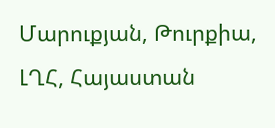Մարուքյան, Թուրքիա, ԼՂՀ, Հայաստան